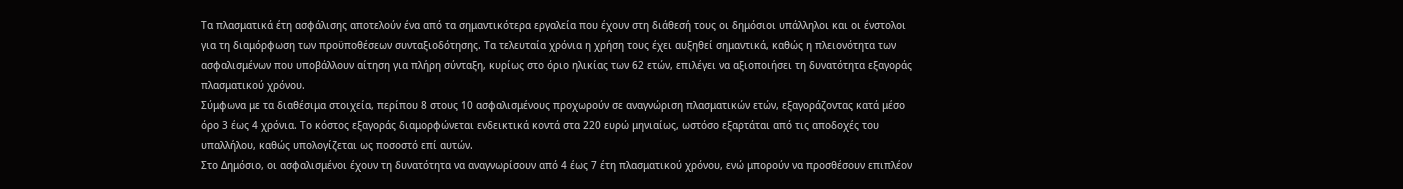Τα πλασματικά έτη ασφάλισης αποτελούν ένα από τα σημαντικότερα εργαλεία που έχουν στη διάθεσή τους οι δημόσιοι υπάλληλοι και οι ένστολοι για τη διαμόρφωση των προϋποθέσεων συνταξιοδότησης. Τα τελευταία χρόνια η χρήση τους έχει αυξηθεί σημαντικά, καθώς η πλειονότητα των ασφαλισμένων που υποβάλλουν αίτηση για πλήρη σύνταξη, κυρίως στο όριο ηλικίας των 62 ετών, επιλέγει να αξιοποιήσει τη δυνατότητα εξαγοράς πλασματικού χρόνου.
Σύμφωνα με τα διαθέσιμα στοιχεία, περίπου 8 στους 10 ασφαλισμένους προχωρούν σε αναγνώριση πλασματικών ετών, εξαγοράζοντας κατά μέσο όρο 3 έως 4 χρόνια. Το κόστος εξαγοράς διαμορφώνεται ενδεικτικά κοντά στα 220 ευρώ μηνιαίως, ωστόσο εξαρτάται από τις αποδοχές του υπαλλήλου, καθώς υπολογίζεται ως ποσοστό επί αυτών.
Στο Δημόσιο, οι ασφαλισμένοι έχουν τη δυνατότητα να αναγνωρίσουν από 4 έως 7 έτη πλασματικού χρόνου, ενώ μπορούν να προσθέσουν επιπλέον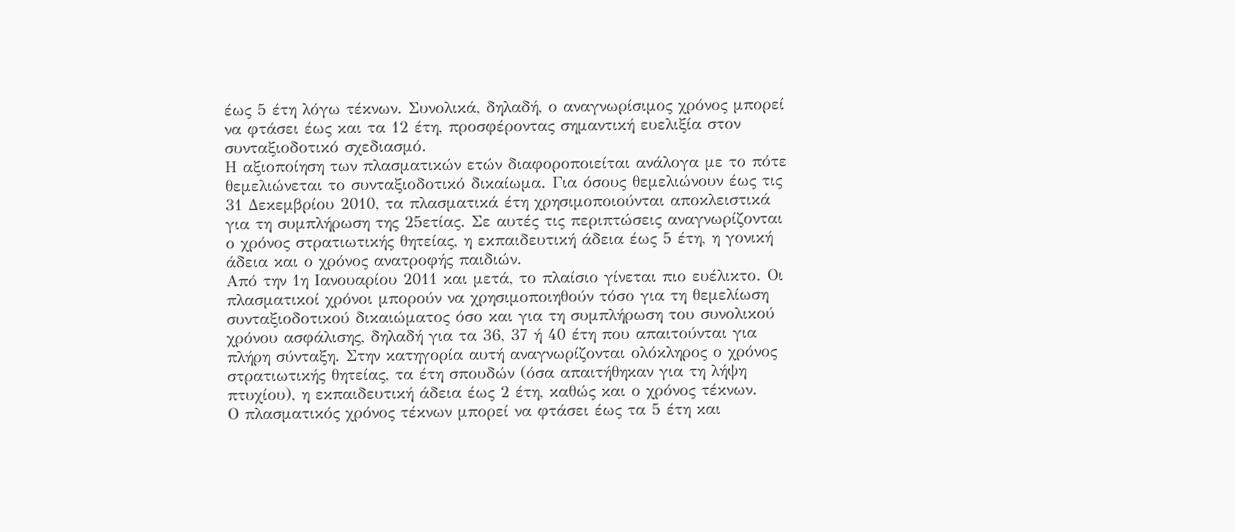έως 5 έτη λόγω τέκνων. Συνολικά, δηλαδή, ο αναγνωρίσιμος χρόνος μπορεί να φτάσει έως και τα 12 έτη, προσφέροντας σημαντική ευελιξία στον συνταξιοδοτικό σχεδιασμό.
Η αξιοποίηση των πλασματικών ετών διαφοροποιείται ανάλογα με το πότε θεμελιώνεται το συνταξιοδοτικό δικαίωμα. Για όσους θεμελιώνουν έως τις 31 Δεκεμβρίου 2010, τα πλασματικά έτη χρησιμοποιούνται αποκλειστικά για τη συμπλήρωση της 25ετίας. Σε αυτές τις περιπτώσεις αναγνωρίζονται ο χρόνος στρατιωτικής θητείας, η εκπαιδευτική άδεια έως 5 έτη, η γονική άδεια και ο χρόνος ανατροφής παιδιών.
Από την 1η Ιανουαρίου 2011 και μετά, το πλαίσιο γίνεται πιο ευέλικτο. Οι πλασματικοί χρόνοι μπορούν να χρησιμοποιηθούν τόσο για τη θεμελίωση συνταξιοδοτικού δικαιώματος όσο και για τη συμπλήρωση του συνολικού χρόνου ασφάλισης, δηλαδή για τα 36, 37 ή 40 έτη που απαιτούνται για πλήρη σύνταξη. Στην κατηγορία αυτή αναγνωρίζονται ολόκληρος ο χρόνος στρατιωτικής θητείας, τα έτη σπουδών (όσα απαιτήθηκαν για τη λήψη πτυχίου), η εκπαιδευτική άδεια έως 2 έτη, καθώς και ο χρόνος τέκνων.
Ο πλασματικός χρόνος τέκνων μπορεί να φτάσει έως τα 5 έτη και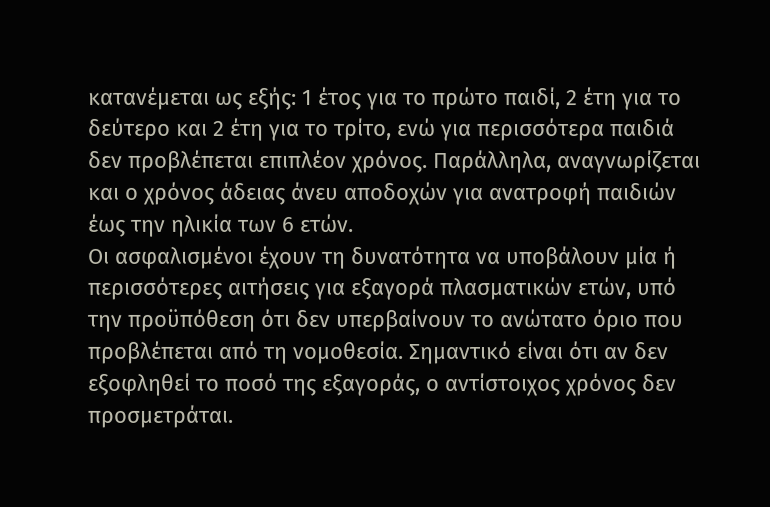κατανέμεται ως εξής: 1 έτος για το πρώτο παιδί, 2 έτη για το δεύτερο και 2 έτη για το τρίτο, ενώ για περισσότερα παιδιά δεν προβλέπεται επιπλέον χρόνος. Παράλληλα, αναγνωρίζεται και ο χρόνος άδειας άνευ αποδοχών για ανατροφή παιδιών έως την ηλικία των 6 ετών.
Οι ασφαλισμένοι έχουν τη δυνατότητα να υποβάλουν μία ή περισσότερες αιτήσεις για εξαγορά πλασματικών ετών, υπό την προϋπόθεση ότι δεν υπερβαίνουν το ανώτατο όριο που προβλέπεται από τη νομοθεσία. Σημαντικό είναι ότι αν δεν εξοφληθεί το ποσό της εξαγοράς, ο αντίστοιχος χρόνος δεν προσμετράται.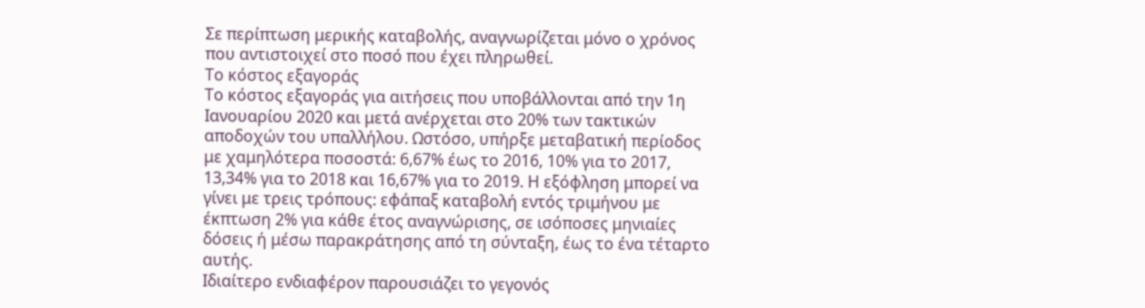Σε περίπτωση μερικής καταβολής, αναγνωρίζεται μόνο ο χρόνος που αντιστοιχεί στο ποσό που έχει πληρωθεί.
Το κόστος εξαγοράς
Το κόστος εξαγοράς για αιτήσεις που υποβάλλονται από την 1η Ιανουαρίου 2020 και μετά ανέρχεται στο 20% των τακτικών αποδοχών του υπαλλήλου. Ωστόσο, υπήρξε μεταβατική περίοδος με χαμηλότερα ποσοστά: 6,67% έως το 2016, 10% για το 2017, 13,34% για το 2018 και 16,67% για το 2019. Η εξόφληση μπορεί να γίνει με τρεις τρόπους: εφάπαξ καταβολή εντός τριμήνου με έκπτωση 2% για κάθε έτος αναγνώρισης, σε ισόποσες μηνιαίες δόσεις ή μέσω παρακράτησης από τη σύνταξη, έως το ένα τέταρτο αυτής.
Ιδιαίτερο ενδιαφέρον παρουσιάζει το γεγονός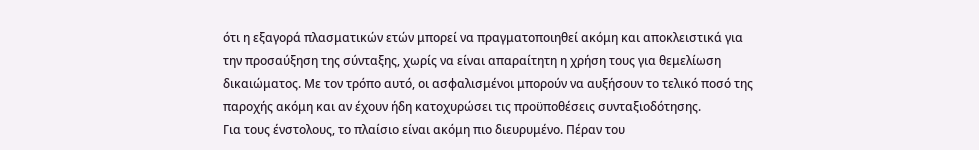ότι η εξαγορά πλασματικών ετών μπορεί να πραγματοποιηθεί ακόμη και αποκλειστικά για την προσαύξηση της σύνταξης, χωρίς να είναι απαραίτητη η χρήση τους για θεμελίωση δικαιώματος. Με τον τρόπο αυτό, οι ασφαλισμένοι μπορούν να αυξήσουν το τελικό ποσό της παροχής ακόμη και αν έχουν ήδη κατοχυρώσει τις προϋποθέσεις συνταξιοδότησης.
Για τους ένστολους, το πλαίσιο είναι ακόμη πιο διευρυμένο. Πέραν του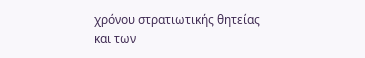χρόνου στρατιωτικής θητείας και των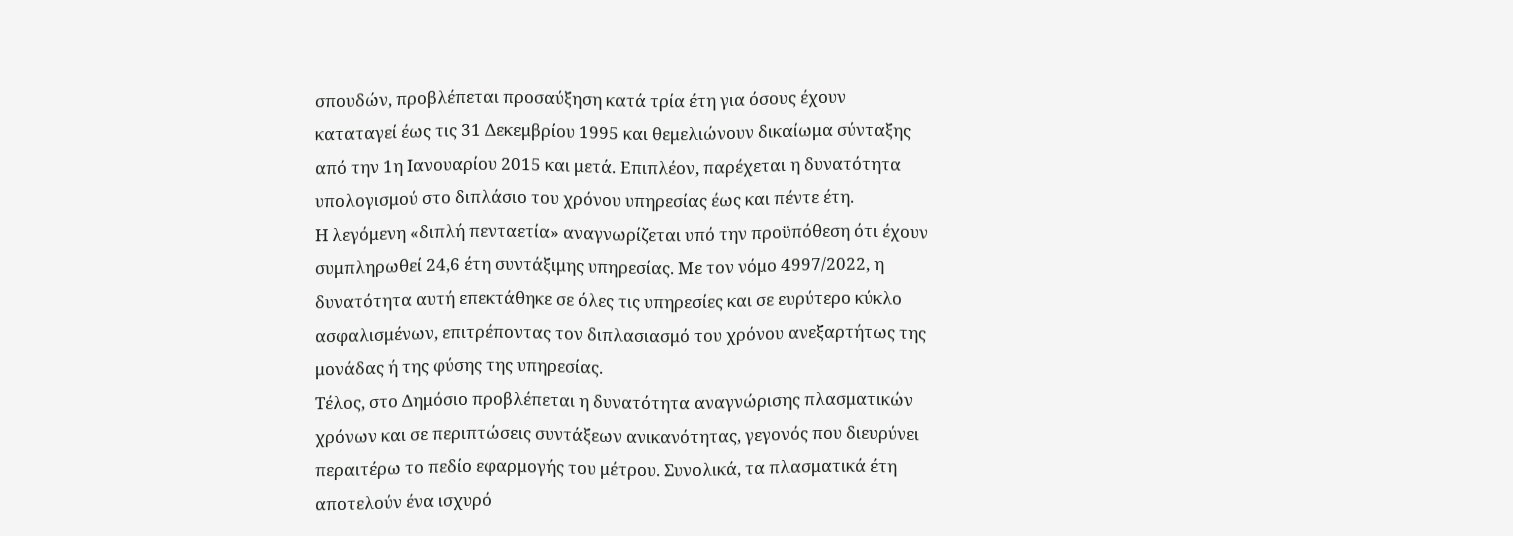σπουδών, προβλέπεται προσαύξηση κατά τρία έτη για όσους έχουν καταταγεί έως τις 31 Δεκεμβρίου 1995 και θεμελιώνουν δικαίωμα σύνταξης από την 1η Ιανουαρίου 2015 και μετά. Επιπλέον, παρέχεται η δυνατότητα υπολογισμού στο διπλάσιο του χρόνου υπηρεσίας έως και πέντε έτη.
Η λεγόμενη «διπλή πενταετία» αναγνωρίζεται υπό την προϋπόθεση ότι έχουν συμπληρωθεί 24,6 έτη συντάξιμης υπηρεσίας. Με τον νόμο 4997/2022, η δυνατότητα αυτή επεκτάθηκε σε όλες τις υπηρεσίες και σε ευρύτερο κύκλο ασφαλισμένων, επιτρέποντας τον διπλασιασμό του χρόνου ανεξαρτήτως της μονάδας ή της φύσης της υπηρεσίας.
Τέλος, στο Δημόσιο προβλέπεται η δυνατότητα αναγνώρισης πλασματικών χρόνων και σε περιπτώσεις συντάξεων ανικανότητας, γεγονός που διευρύνει περαιτέρω το πεδίο εφαρμογής του μέτρου. Συνολικά, τα πλασματικά έτη αποτελούν ένα ισχυρό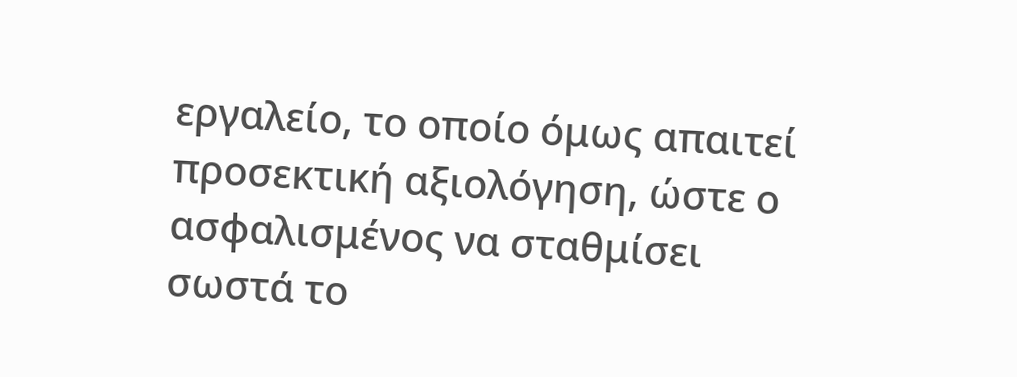εργαλείο, το οποίο όμως απαιτεί προσεκτική αξιολόγηση, ώστε ο ασφαλισμένος να σταθμίσει σωστά το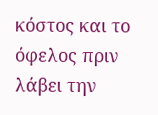κόστος και το όφελος πριν λάβει την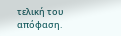τελική του απόφαση.